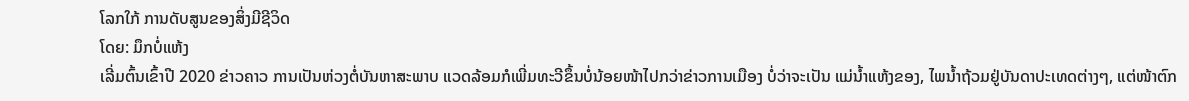ໂລກໃກ້ ການດັບສູນຂອງສິ່ງມີຊີວິດ
ໂດຍ: ມຶກບໍ່ແຫ້ງ
ເລີ່ມຕົ້ນເຂົ້າປີ 2020 ຂ່າວຄາວ ການເປັນຫ່ວງຕໍ່ບັນຫາສະພາບ ແວດລ້ອມກໍເພີ່ມທະວີຂຶ້ນບໍ່ນ້ອຍໜ້າໄປກວ່າຂ່າວການເມືອງ ບໍ່ວ່າຈະເປັນ ແມ່ນໍ້າແຫ້ງຂອງ, ໄພນ້ຳຖ້ວມຢູ່ບັນດາປະເທດຕ່າງໆ, ແຕ່ໜ້າຕົກ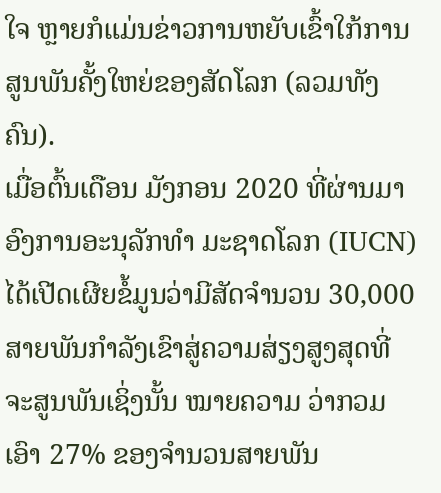ໃຈ ຫຼາຍກໍແມ່ນຂ່າວການຫຍັບເຂົ້າໃກ້ການສູນພັນຄັ້ງໃຫຍ່ຂອງສັດໂລກ (ລວມທັງຄົນ).
ເມື່ອຕົ້ນເດືອນ ມັງກອນ 2020 ທີ່ຜ່ານມາອົງການອະນຸລັກທຳ ມະຊາດໂລກ (IUCN) ໄດ້ເປີດເຜີຍຂໍ້ມູນວ່າມີສັດຈຳນວນ 30,000 ສາຍພັນກຳລັງເຂົາສູ່ຄວາມສ່ຽງສູງສຸດທີ່ຈະສູນພັນເຊິ່ງນັ້ນ ໝາຍຄວາມ ວ່າກວມເອົາ 27% ຂອງຈຳນວນສາຍພັນ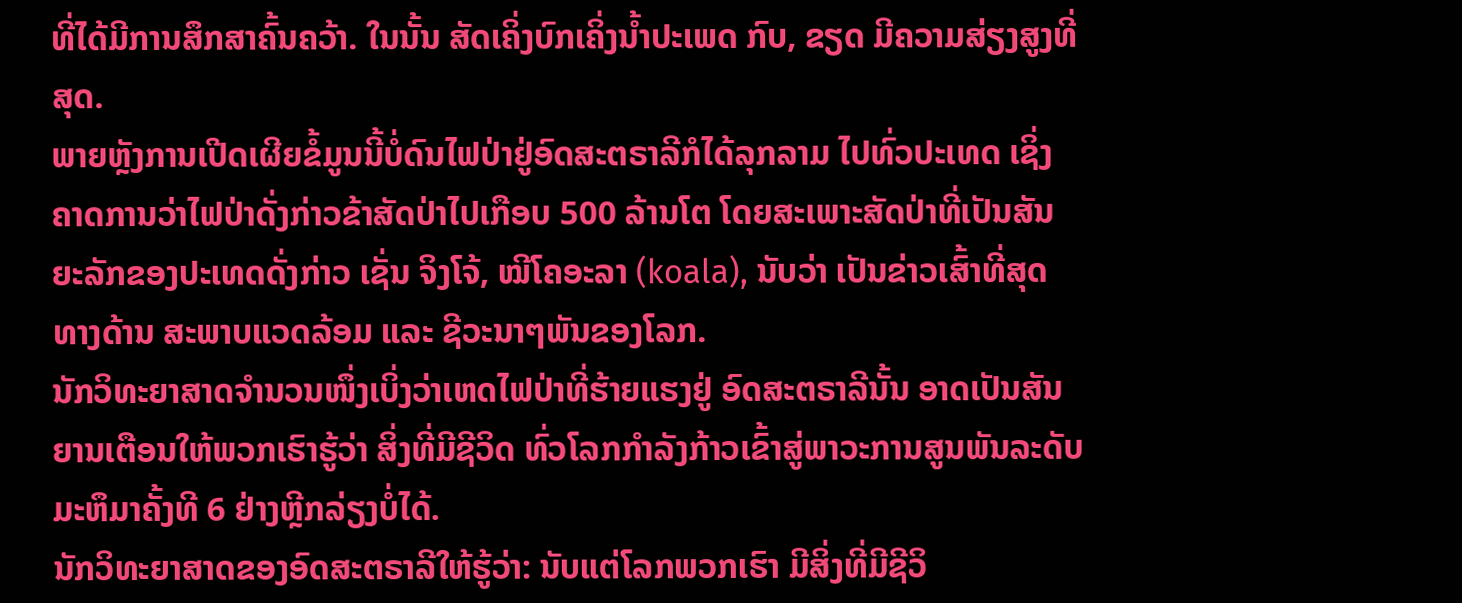ທີ່ໄດ້ມີການສຶກສາຄົ້ນຄວ້າ. ໃນນັ້ນ ສັດເຄິ່ງບົກເຄິ່ງນໍ້າປະເພດ ກົບ, ຂຽດ ມີຄວາມສ່ຽງສູງທີ່ສຸດ.
ພາຍຫຼັງການເປີດເຜີຍຂໍ້ມູນນີ້ບໍ່ດົນໄຟປ່າຢູ່ອົດສະຕຣາລີກໍໄດ້ລຸກລາມ ໄປທົ່ວປະເທດ ເຊິ່ງຄາດການວ່າໄຟປ່າດັ່ງກ່າວຂ້າສັດປ່າໄປເກືອບ 500 ລ້ານໂຕ ໂດຍສະເພາະສັດປ່າທີ່ເປັນສັນຍະລັກຂອງປະເທດດັ່ງກ່າວ ເຊັ່ນ ຈິງໂຈ້, ໝີໂຄອະລາ (koala), ນັບວ່າ ເປັນຂ່າວເສົ້າທີ່ສຸດທາງດ້ານ ສະພາບແວດລ້ອມ ແລະ ຊີວະນາໆພັນຂອງໂລກ.
ນັກວິທະຍາສາດຈຳນວນໜຶ່ງເບິ່ງວ່າເຫດໄຟປ່າທີ່ຮ້າຍແຮງຢູ່ ອົດສະຕຣາລີນັ້ນ ອາດເປັນສັນຍານເຕືອນໃຫ້ພວກເຮົາຮູ້ວ່າ ສິ່ງທີ່ມີຊີວິດ ທົ່ວໂລກກຳລັງກ້າວເຂົ້າສູ່ພາວະການສູນພັນລະດັບມະຫຶມາຄັ້ງທີ 6 ຢ່າງຫຼີກລ່ຽງບໍ່ໄດ້.
ນັກວິທະຍາສາດຂອງອົດສະຕຣາລີໃຫ້ຮູ້ວ່າ: ນັບແຕ່ໂລກພວກເຮົາ ມີສິ່ງທີ່ມີຊີວິ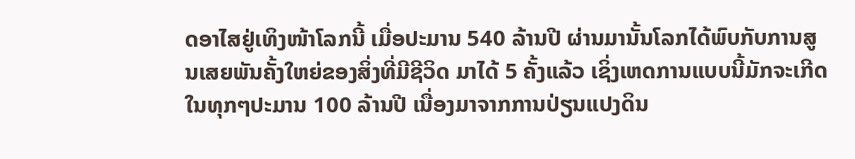ດອາໄສຢູ່ເທິງໜ້າໂລກນີ້ ເມື່ອປະມານ 540 ລ້ານປີ ຜ່ານມານັ້ນໂລກໄດ້ພົບກັບການສູນເສຍພັນຄັ້ງໃຫຍ່ຂອງສິ່ງທີ່ມີຊີວິດ ມາໄດ້ 5 ຄັ້ງແລ້ວ ເຊິ່ງເຫດການແບບນີ້ມັກຈະເກີດໃນທຸກໆປະມານ 100 ລ້ານປີ ເນື່ອງມາຈາກການປ່ຽນແປງດິນ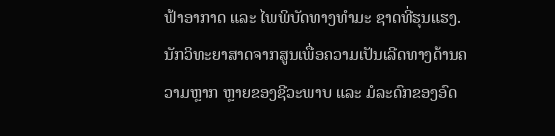ຟ້າອາກາດ ແລະ ໄພພິບັດທາງທຳມະ ຊາດທີ່ຮຸນແຮງ.
ນັກວິທະຍາສາດຈາກສູນເພື່ອຄວາມເປັນເລີດທາງດ້ານຄວາມຫຼາກ ຫຼາຍຂອງຊີວະພາບ ແລະ ມໍລະດົກຂອງອົດ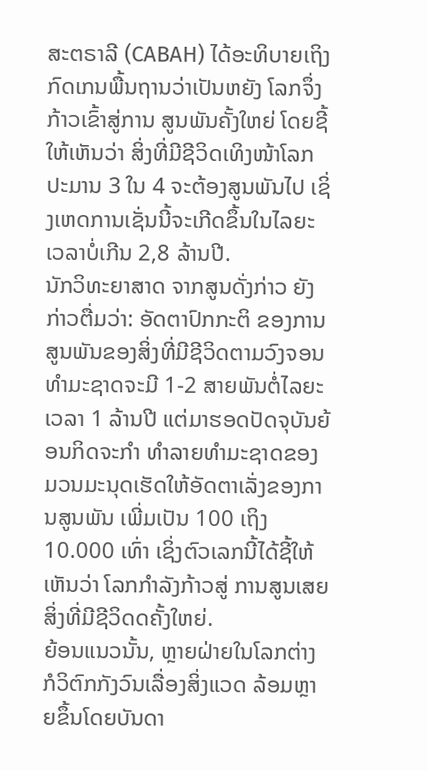ສະຕຣາລີ (CABAH) ໄດ້ອະທິບາຍເຖິງກົດເກນພື້ນຖານວ່າເປັນຫຍັງ ໂລກຈຶ່ງກ້າວເຂົ້າສູ່ການ ສູນພັນຄັ້ງໃຫຍ່ ໂດຍຊີ້ໃຫ້ເຫັນວ່າ ສິ່ງທີ່ມີຊີວິດເທິງໜ້າໂລກ ປະມານ 3 ໃນ 4 ຈະຕ້ອງສູນພັນໄປ ເຊິ່ງເຫດການເຊັ່ນນີ້ຈະເກີດຂຶ້ນໃນໄລຍະເວລາບໍ່ເກີນ 2,8 ລ້ານປີ.
ນັກວິທະຍາສາດ ຈາກສູນດັ່ງກ່າວ ຍັງກ່າວຕື່ມວ່າ: ອັດຕາປົກກະຕິ ຂອງການສູນພັນຂອງສິ່ງທີ່ມີຊີວິດຕາມວົງຈອນທຳມະຊາດຈະມີ 1-2 ສາຍພັນຕໍ່ໄລຍະເວລາ 1 ລ້ານປີ ແຕ່ມາຮອດປັດຈຸບັນຍ້ອນກິດຈະກຳ ທຳລາຍທຳມະຊາດຂອງມວນມະນຸດເຮັດໃຫ້ອັດຕາເລັ່ງຂອງການສູນພັນ ເພີ່ມເປັນ 100 ເຖິງ 10.000 ເທົ່າ ເຊິ່ງຕົວເລກນີ້ໄດ້ຊີ້ໃຫ້ເຫັນວ່າ ໂລກກຳລັງກ້າວສູ່ ການສູນເສຍສິ່ງທີ່ມີຊີວິດດຄັ້ງໃຫຍ່.
ຍ້ອນແນວນັ້ນ, ຫຼາຍຝ່າຍໃນໂລກຕ່າງກໍວິຕົກກັງວົນເລື່ອງສິ່ງແວດ ລ້ອມຫຼາຍຂຶ້ນໂດຍບັນດາ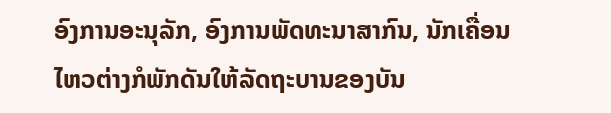ອົງການອະນຸລັກ, ອົງການພັດທະນາສາກົນ, ນັກເຄື່ອນໄຫວຕ່າງກໍພັກດັນໃຫ້ລັດຖະບານຂອງບັນ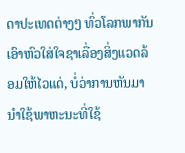ດາປະເທດຕ່າງໆ ທົ່ວໂລກພາກັນເອົາຫົວໃສ່ໃຈຊາເລື່ອງສິ່ງແວດລ້ອມໃຫ້ໄວແດ່, ບໍ່ວ່າການຫັນມານຳໃຊ້ພາຫະນະທີ່ໃຊ້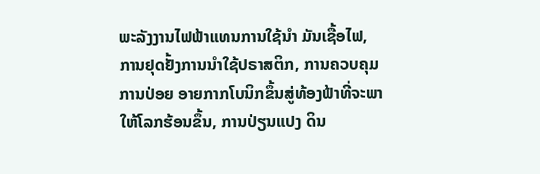ພະລັງງານໄຟຟ້າແທນການໃຊ້ນຳ ມັນເຊື້ອໄຟ, ການຢຸດຢັ້ງການນຳໃຊ້ປຣາສຕິກ, ການຄວບຄຸມການປ່ອຍ ອາຍກາກໂບນິກຂຶ້ນສູ່ທ້ອງຟ້າທີ່ຈະພາໃຫ້ໂລກຮ້ອນຂຶ້ນ, ການປ່ຽນແປງ ດິນ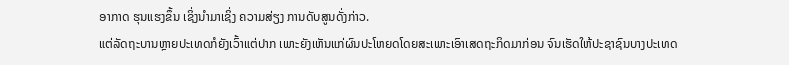ອາກາດ ຮຸນແຮງຂຶ້ນ ເຊິ່ງນຳມາເຊິ່ງ ຄວາມສ່ຽງ ການດັບສູນດັ່ງກ່າວ.
ແຕ່ລັດຖະບານຫຼາຍປະເທດກໍຍັງເວົ້າແຕ່ປາກ ເພາະຍັງເຫັນແກ່ຜົນປະໂຫຍດໂດຍສະເພາະເອົາເສດຖະກິດມາກ່ອນ ຈົນເຮັດໃຫ້ປະຊາຊົນບາງປະເທດ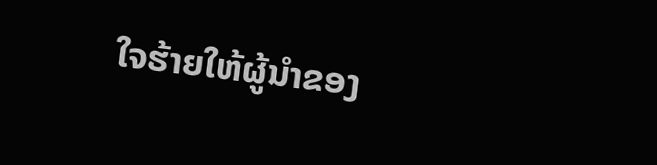ໃຈຮ້າຍໃຫ້ຜູ້ນຳຂອງ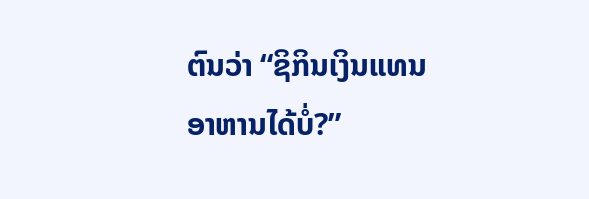ຕົນວ່າ “ຊິກິນເງິນແທນອາຫານໄດ້ບໍ່?”